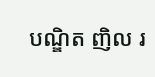បណ្ឌិត ញិល រ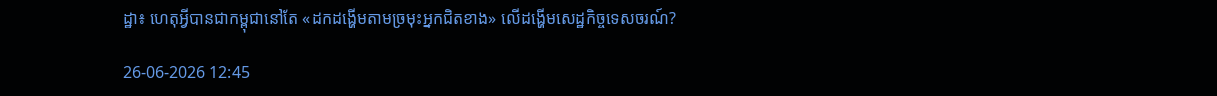ដ្ឋា៖ ហេតុអ្វីបានជាកម្ពុជានៅតែ «ដកដង្ហើមតាមច្រមុះអ្នកជិតខាង» លើដង្ហើមសេដ្ឋកិច្ចទេសចរណ៍?

26-06-2026 12:45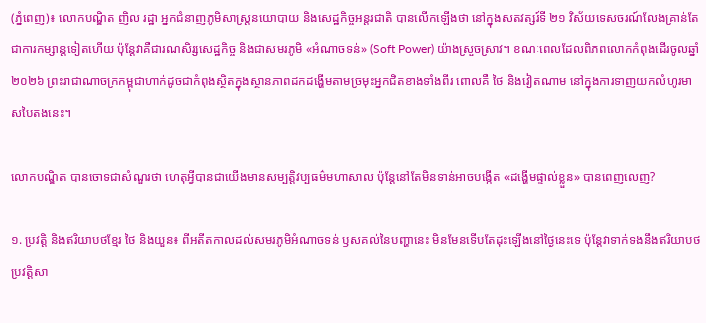(ភ្នំពេញ)៖ លោកបណ្ឌិត ញិល រដ្ឋា អ្នកជំនាញភូមិសាស្រ្តនយោបាយ និងសេដ្ឋកិច្ចអន្តរជាតិ បានលើកឡើងថា នៅក្នុងសតវត្សរ៍ទី ២១ វិស័យទេសចរណ៍លែងគ្រាន់តែជាការកម្សាន្តទៀតហើយ ប៉ុន្តែវាគឺជារណសិរ្សសេដ្ឋកិច្ច និងជាសមរភូមិ «អំណាចទន់» (Soft Power) យ៉ាងស្រួចស្រាវ។ ខណៈពេលដែលពិភពលោកកំពុងដើរចូលឆ្នាំ២០២៦ ព្រះរាជាណាចក្រកម្ពុជាហាក់ដូចជាកំពុងស្ថិតក្នុងស្ថានភាពដកដង្ហើមតាមច្រមុះអ្នកជិតខាងទាំងពីរ ពោលគឺ ថៃ និងវៀតណាម នៅក្នុងការទាញយកលំហូរមាសបៃតងនេះ។

លោកបណ្ឌិត បានចោទជាសំណួរថា ហេតុអ្វីបានជាយើងមានសម្បត្តិវប្បធម៌មហាសាល ប៉ុន្តែនៅតែមិនទាន់អាចបង្កើត «ដង្ហើមផ្ទាល់ខ្លួន» បានពេញលេញ?

១. ប្រវត្តិ និងឥរិយាបថខ្មែរ ថៃ និងយួន៖ ពីអតីតកាលដល់សមរភូមិអំណាចទន់ ឫសគល់នៃបញ្ហានេះ មិនមែនទើបតែដុះឡើងនៅថ្ងៃនេះទេ ប៉ុន្តែវាទាក់ទងនឹងឥរិយាបថប្រវត្តិសា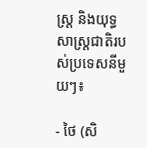ស្ត្រ និងយុទ្ធសាស្ត្រជាតិរបស់ប្រទេសនីមួយៗ៖

- ថៃ (សិ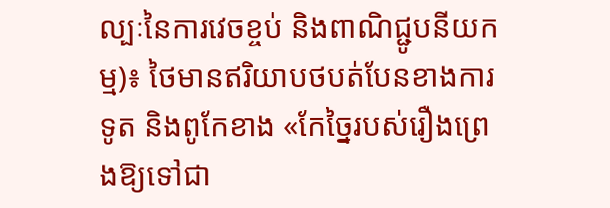ល្បៈនៃការវេចខ្ចប់ និងពាណិជ្ជូបនីយកម្ម)៖ ថៃមានឥរិយាបថបត់បែនខាងការទូត និងពូកែខាង «កែច្នៃរបស់រឿងព្រេងឱ្យទៅជា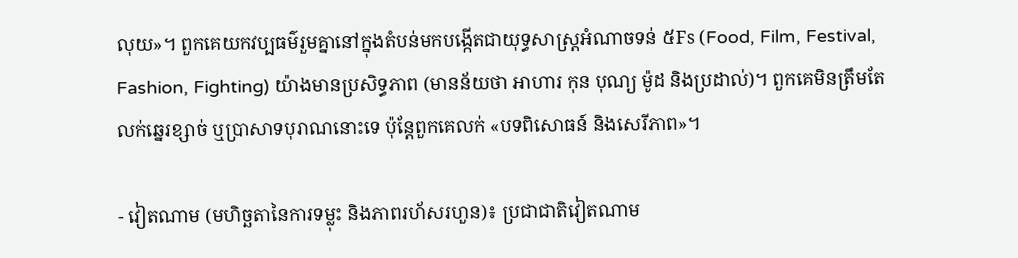លុយ»។ ពួកគេយកវប្បធម៌រួមគ្នានៅក្នុងតំបន់មកបង្កើតជាយុទ្ធសាស្ត្រអំណាចទន់ ៥Fs (Food, Film, Festival, Fashion, Fighting) យ៉ាងមានប្រសិទ្ធភាព (មានន័យថា អាហារ កុន បុណ្យ ម៉ូដ និងប្រដាល់)។ ពួកគេមិនត្រឹមតែលក់ឆ្នេរខ្សាច់ ឬប្រាសាទបុរាណនោះទេ ប៉ុន្តែពួកគេលក់ «បទពិសោធន៍ និងសេរីភាព»។

- វៀតណាម (មហិច្ឆតានៃការទម្លុះ និងភាពរហ័សរហួន)៖ ប្រជាជាតិវៀតណាម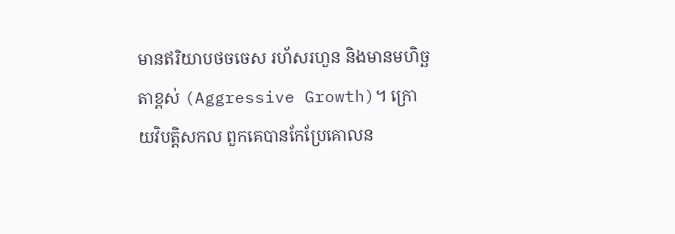មានឥរិយាបថចចេស រហ័សរហួន និងមានមហិច្ឆតាខ្ពស់ (Aggressive Growth)។ ក្រោយវិបត្តិសកល ពួកគេបានកែប្រែគោលន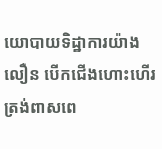យោបាយទិដ្ឋាការយ៉ាងលឿន បើកជើងហោះហើរត្រង់ពាសពេ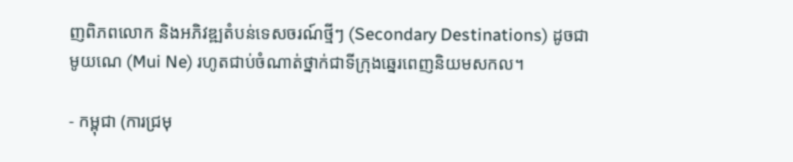ញពិភពលោក និងអភិវឌ្ឍតំបន់ទេសចរណ៍ថ្មីៗ (Secondary Destinations) ដូចជា មូយណេ (Mui Ne) រហូតជាប់ចំណាត់ថ្នាក់ជាទីក្រុងឆ្នេរពេញនិយមសកល។

- កម្ពុជា (ការជ្រមុ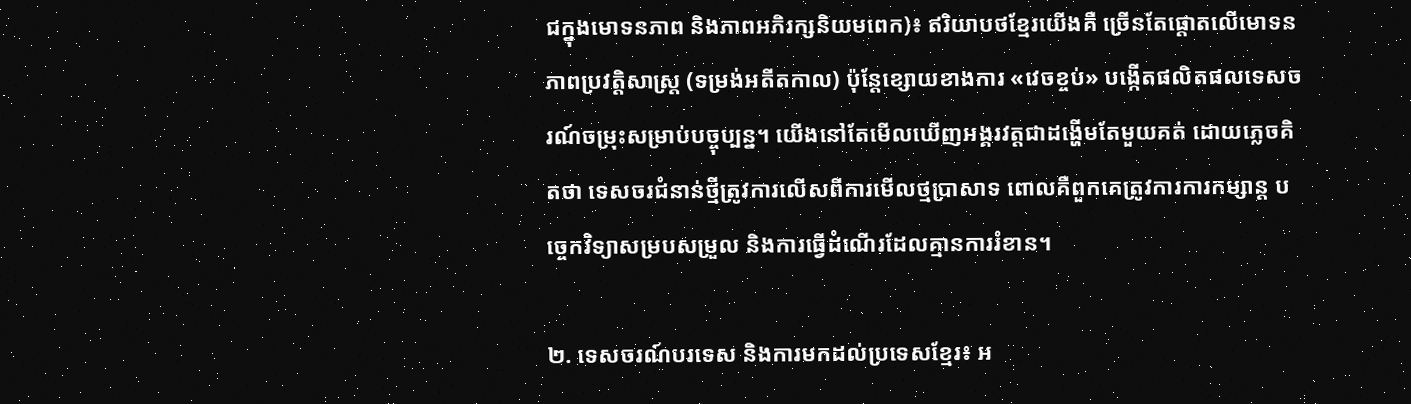ជក្នុងមោទនភាព និងភាពអភិរក្សនិយមពេក)៖ ឥរិយាបថខ្មែរយើងគឺ ច្រើនតែផ្តោតលើមោទនភាពប្រវត្តិសាស្ត្រ (ទម្រង់អតីតកាល) ប៉ុន្តែខ្សោយខាងការ «វេចខ្ចប់» បង្កើតផលិតផលទេសចរណ៍ចម្រុះសម្រាប់បច្ចុប្បន្ន។ យើងនៅតែមើលឃើញអង្គរវត្តជាដង្ហើមតែមួយគត់ ដោយភ្លេចគិតថា ទេសចរជំនាន់ថ្មីត្រូវការលើសពីការមើលថ្មប្រាសាទ ពោលគឺពួកគេត្រូវការការកម្សាន្ត បច្ចេកវិទ្យាសម្របសម្រួល និងការធ្វើដំណើរដែលគ្មានការរំខាន។

២. ទេសចរណ៍បរទេស និងការមកដល់ប្រទេសខ្មែរ៖ អ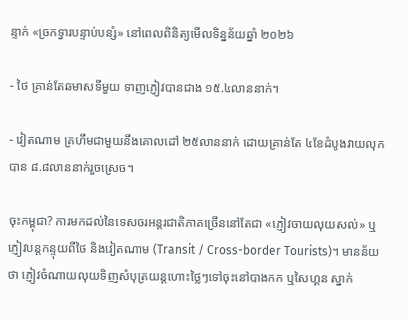ន្ទាក់ «ច្រកទ្វារបន្ទាប់បន្សំ» នៅពេលពិនិត្យមើលទិន្នន័យឆ្នាំ ២០២៦

- ថៃ គ្រាន់តែឆមាសទីមួយ ទាញភ្ញៀវបានជាង ១៥.៤លាននាក់។

- វៀតណាម គ្រហឹមជាមួយនឹងគោលដៅ ២៥លាននាក់ ដោយគ្រាន់តែ ៤ខែដំបូងវាយលុកបាន ៨.៨លាននាក់រួចស្រេច។

ចុះកម្ពុជា? ការមកដល់នៃទេសចរអន្តរជាតិភាគច្រើននៅតែជា «ភ្ញៀវចាយលុយសល់» ឬភ្ញៀវបន្តកន្ទុយពីថៃ និងវៀតណាម (Transit / Cross-border Tourists)។ មានន័យថា ភ្ញៀវចំណាយលុយទិញសំបុត្រយន្តហោះថ្លៃៗទៅចុះនៅបាងកក ឬសៃហ្គន ស្នាក់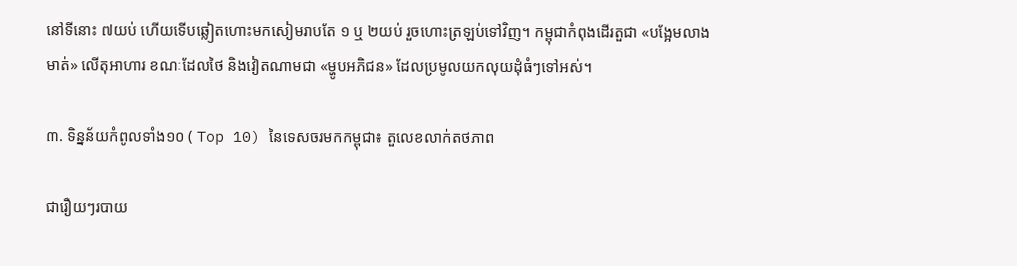នៅទីនោះ ៧យប់ ហើយទើបឆ្លៀតហោះមកសៀមរាបតែ ១ ឬ ២យប់ រួចហោះត្រឡប់ទៅវិញ។ កម្ពុជាកំពុងដើរតួជា «បង្អែមលាងមាត់» លើតុអាហារ ខណៈដែលថៃ និងវៀតណាមជា «ម្ហូបអភិជន» ដែលប្រមូលយកលុយដុំធំៗទៅអស់។

៣. ទិន្នន័យកំពូលទាំង១០ ( Top 10) នៃទេសចរមកកម្ពុជា៖ តួលេខលាក់តថភាព

ជារឿយៗរបាយ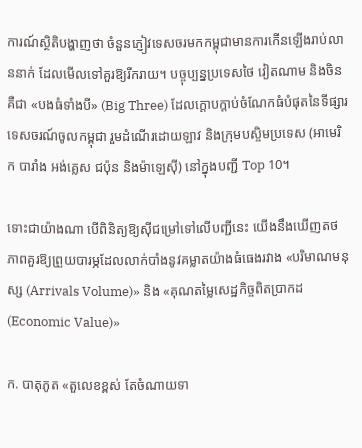ការណ៍ស្ថិតិបង្ហាញថា ចំនួនភ្ញៀវទេសចរមកកម្ពុជាមានការកើនឡើងរាប់លាននាក់ ដែលមើលទៅគួរឱ្យរីករាយ។ បច្ចុប្បន្នប្រទេសថៃ វៀតណាម និងចិន គឺជា «បងធំទាំងបី» (Big Three) ដែលក្តោបក្តាប់ចំណែកធំបំផុតនៃទីផ្សារទេសចរណ៍ចូលកម្ពុជា រួមដំណើរដោយឡាវ និងក្រុមបស្ចិមប្រទេស (អាមេរិក បារាំង អង់គ្លេស ជប៉ុន និងម៉ាឡេស៊ី) នៅក្នុងបញ្ជី Top 10។

ទោះជាយ៉ាងណា បើពិនិត្យឱ្យស៊ីជម្រៅទៅលើបញ្ជីនេះ យើងនឹងឃើញតថភាពគួរឱ្យព្រួយបារម្ភដែលលាក់បាំងនូវគម្លាតយ៉ាងធំធេងរវាង «បរិមាណមនុស្ស (Arrivals Volume)» និង «គុណតម្លៃសេដ្ឋកិច្ចពិតប្រាកដ (Economic Value)»

ក. បាតុភូត «តួលេខខ្ពស់ តែចំណាយទា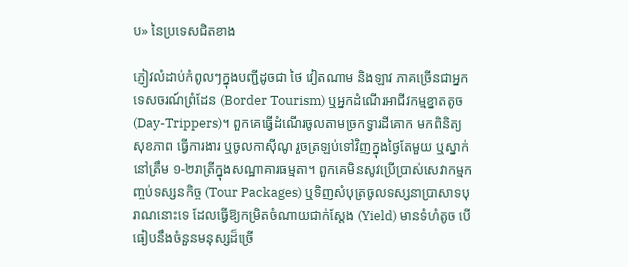ប» នៃប្រទេសជិតខាង

ភ្ញៀវលំដាប់កំពូលៗក្នុងបញ្ជីដូចជា ថៃ វៀតណាម និងឡាវ ភាគច្រើនជាអ្នកទេសចរណ៍ព្រំដែន (Border Tourism) ឬអ្នកដំណើរអាជីវកម្មខ្នាតតូច (Day-Trippers)។ ពួកគេធ្វើដំណើរចូលតាមច្រកទ្វារដីគោក មកពិនិត្យសុខភាព ធ្វើការងារ ឬចូលកាស៊ីណូ រួចត្រឡប់ទៅវិញក្នុងថ្ងៃតែមួយ ឬស្នាក់នៅត្រឹម ១-២រាត្រីក្នុងសណ្ឋាគារធម្មតា។ ពួកគេមិនសូវប្រើប្រាស់សេវាកម្មកញ្ចប់ទស្សនកិច្ច (Tour Packages) ឬទិញសំបុត្រចូលទស្សនាប្រាសាទបុរាណនោះទេ ដែលធ្វើឱ្យកម្រិតចំណាយជាក់ស្តែង (Yield) មានទំហំតូច បើធៀបនឹងចំនួនមនុស្សដ៏ច្រើ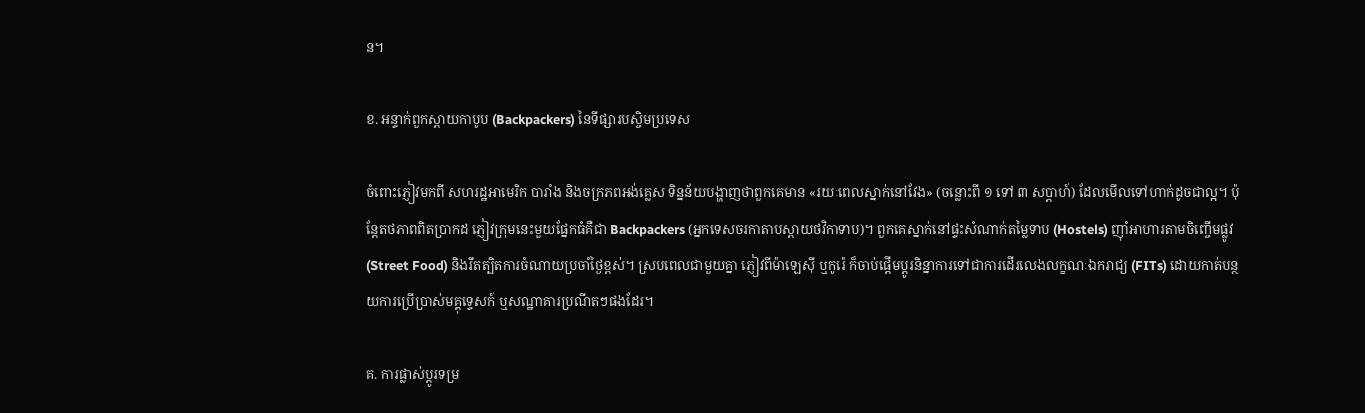ន។

ខ. អន្ទាក់ពួកស្ពាយកាបូប (Backpackers) នៃទីផ្សារបស្ចិមប្រទេស

ចំពោះភ្ញៀវមកពី សហរដ្ឋអាមេរិក បារាំង និងចក្រភពអង់គ្លេស ទិន្នន័យបង្ហាញថាពួកគេមាន «រយៈពេលស្នាក់នៅវែង» (ចន្លោះពី ១ ទៅ ៣ សប្តាហ៍) ដែលមើលទៅហាក់ដូចជាល្អ។ ប៉ុន្តែតថភាពពិតប្រាកដ ភ្ញៀវក្រុមនេះមួយផ្នែកធំគឺជា Backpackers (អ្នកទេសចរកាតាបស្ពាយថវិកាទាប)។ ពួកគេស្នាក់នៅផ្ទះសំណាក់តម្លៃទាប (Hostels) ញ៉ាំអាហារតាមចិញ្ចើមផ្លូវ (Street Food) និងរឹតត្បិតការចំណាយប្រចាំថ្ងៃខ្ពស់។ ស្របពេលជាមួយគ្នា ភ្ញៀវពីម៉ាឡេស៊ី ឬកូរ៉េ ក៏ចាប់ផ្តើមប្តូរនិន្នាការទៅជាការដើរលេងលក្ខណៈឯករាជ្យ (FITs) ដោយកាត់បន្ថយការប្រើប្រាស់មគ្គុទ្ទេសក៍ ឬសណ្ឋាគារប្រណីតៗផងដែរ។

គ. ការផ្លាស់ប្តូរទម្រ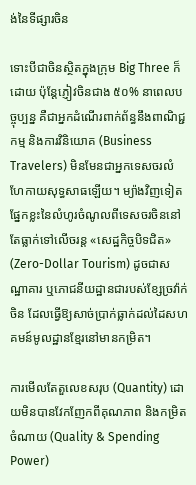ង់នៃទីផ្សារចិន

ទោះបីជាចិនស្ថិតក្នុងក្រុម Big Three ក៏ដោយ ប៉ុន្តែភ្ញៀវចិនជាង ៥០% នាពេលបច្ចុប្បន្ន គឺជាអ្នកដំណើរពាក់ព័ន្ធនឹងពាណិជ្ជកម្ម និងការវិនិយោគ (Business Travelers) មិនមែនជាអ្នកទេសចរលំហែកាយសុទ្ធសាធឡើយ។ ម្យ៉ាងវិញទៀត ផ្នែកខ្លះនៃលំហូរចំណូលពីទេសចរចិននៅតែធ្លាក់ទៅលើចរន្ត «សេដ្ឋកិច្ចបិទជិត» (Zero-Dollar Tourism) ដូចជាសណ្ឋាគារ ឬភោជនីយដ្ឋានជារបស់ខ្សែច្រវ៉ាក់ចិន ដែលធ្វើឱ្យសាច់ប្រាក់ធ្លាក់ដល់ដៃសហគមន៍មូលដ្ឋានខ្មែរនៅមានកម្រិត។

ការមើលតែតួលេខសរុប (Quantity) ដោយមិនបានវែកញែកពីគុណភាព និងកម្រិតចំណាយ (Quality & Spending Power)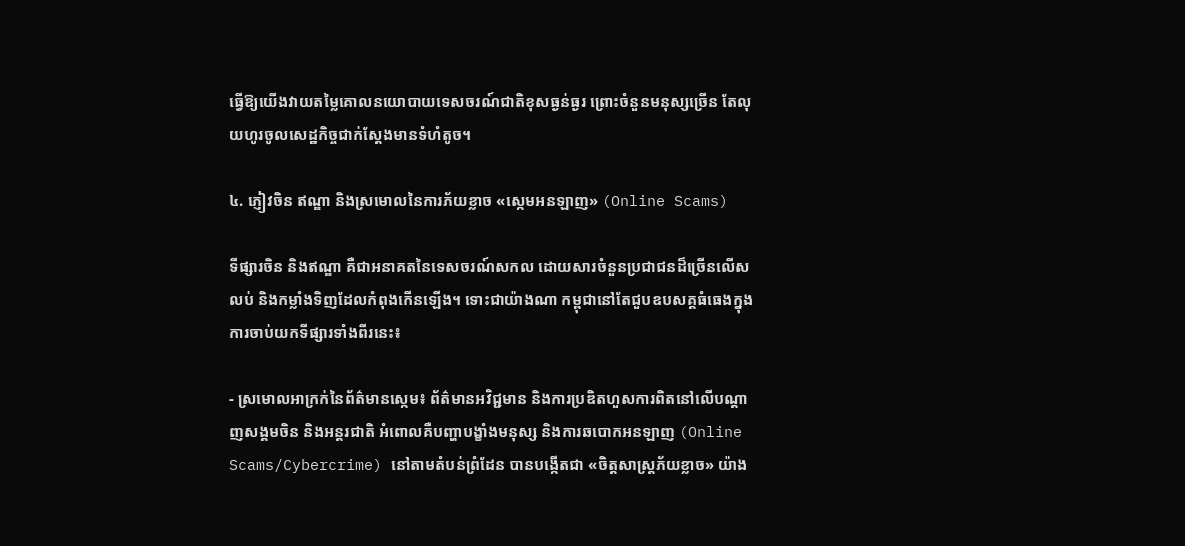ធ្វើឱ្យយើងវាយតម្លៃគោលនយោបាយទេសចរណ៍ជាតិខុសធ្ងន់ធ្ងរ ព្រោះចំនួនមនុស្សច្រើន តែលុយហូរចូលសេដ្ឋកិច្ចជាក់ស្តែងមានទំហំតូច។

៤. ភ្ញៀវចិន ឥណ្ឌា និងស្រមោលនៃការភ័យខ្លាច «ស្កេមអនឡាញ» (Online Scams)

ទីផ្សារចិន និងឥណ្ឌា គឺជាអនាគតនៃទេសចរណ៍សកល ដោយសារចំនួនប្រជាជនដ៏ច្រើនលើសលប់ និងកម្លាំងទិញដែលកំពុងកើនឡើង។ ទោះជាយ៉ាងណា កម្ពុជានៅតែជួបឧបសគ្គធំធេងក្នុងការចាប់យកទីផ្សារទាំងពីរនេះ៖

- ស្រមោលអាក្រក់នៃព័ត៌មានស្កេម៖ ព័ត៌មានអវិជ្ជមាន និងការប្រឌិតហួសការពិតនៅលើបណ្តាញសង្គមចិន និងអន្តរជាតិ អំពោលគឺបញ្ហាបង្ខាំងមនុស្ស និងការឆបោកអនឡាញ (Online Scams/Cybercrime) នៅតាមតំបន់ព្រំដែន បានបង្កើតជា «ចិត្តសាស្ត្រភ័យខ្លាច» យ៉ាង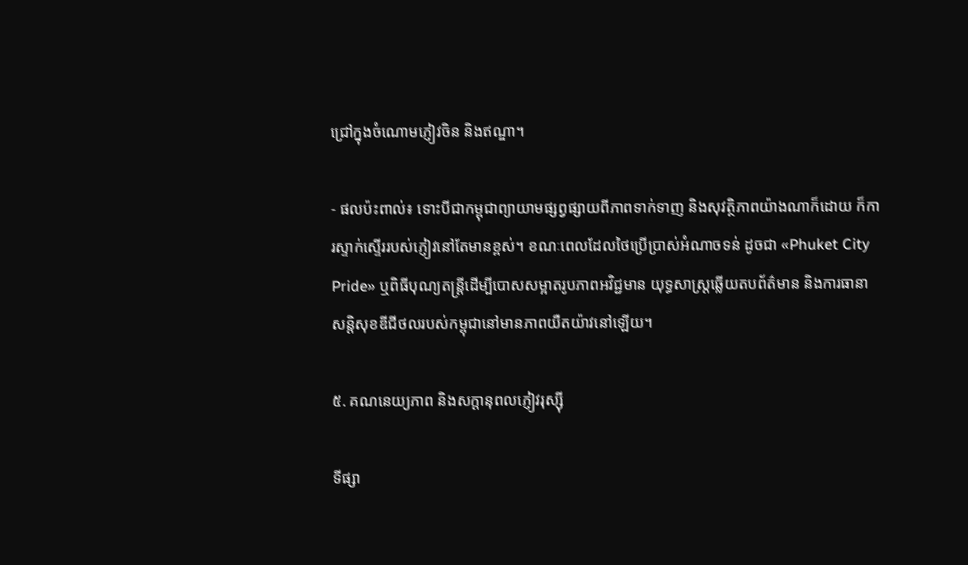ជ្រៅក្នុងចំណោមភ្ញៀវចិន និងឥណ្ឌា។

- ផលប៉ះពាល់៖ ទោះបីជាកម្ពុជាព្យាយាមផ្សព្វផ្សាយពីភាពទាក់ទាញ និងសុវត្ថិភាពយ៉ាងណាក៏ដោយ ក៏ការស្ទាក់ស្ទើររបស់ភ្ញៀវនៅតែមានខ្ពស់។ ខណៈពេលដែលថៃប្រើប្រាស់អំណាចទន់ ដូចជា «Phuket City Pride» ឬពិធីបុណ្យតន្ត្រីដើម្បីបោសសម្អាតរូបភាពអវិជ្ជមាន យុទ្ធសាស្ត្រឆ្លើយតបព័ត៌មាន និងការធានាសន្តិសុខឌីជីថលរបស់កម្ពុជានៅមានភាពយឺតយ៉ាវនៅឡើយ។

៥. គណនេយ្យភាព និងសក្ដានុពលភ្ញៀវរុស្ស៊ី

ទីផ្សា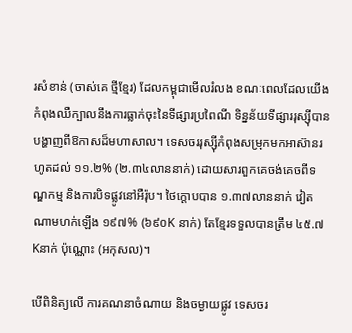រសំខាន់ (ចាស់គេ ថ្មីខ្មែរ) ដែលកម្ពុជាមើលរំលង ខណៈពេលដែលយើងកំពុងឈឺក្បាលនឹងការធ្លាក់ចុះនៃទីផ្សារប្រពៃណី ទិន្នន័យទីផ្សាររុស្ស៊ីបានបង្ហាញពីឱកាសដ៏មហាសាល។ ទេសចររុស្ស៊ីកំពុងសម្រុកមកអាស៊ានរហូតដល់ ១១.២% (២.៣៤លាននាក់) ដោយសារពួកគេចង់គេចពីទណ្ឌកម្ម និងការបិទផ្លូវនៅអឺរ៉ុប។ ថៃក្តោបបាន ១.៣៧លាននាក់ វៀតណាមហក់ឡើង ១៩៧% (៦៩០K នាក់) តែខ្មែរទទួលបានត្រឹម ៤៥.៧ Kនាក់ ប៉ុណ្ណោះ (អកុសល)។

បើពិនិត្យលើ ការគណនាចំណាយ និងចម្ងាយផ្លូវ ទេសចរ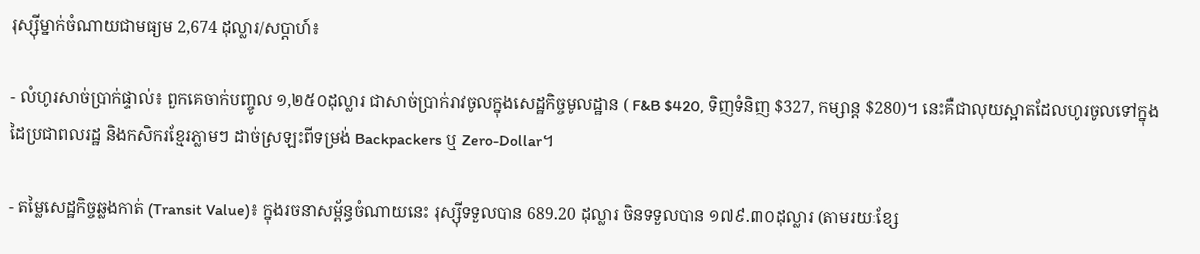រុស្ស៊ីម្នាក់ចំណាយជាមធ្យម 2,674 ដុល្លារ/សប្តាហ៍៖

- លំហូរសាច់ប្រាក់ផ្ទាល់៖ ពួកគេចាក់បញ្ចូល ១,២៥០ដុល្លារ ជាសាច់ប្រាក់រាវចូលក្នុងសេដ្ឋកិច្ចមូលដ្ឋាន ( F&B $420, ទិញទំនិញ $327, កម្សាន្ត $280)។ នេះគឺជាលុយស្អាតដែលហូរចូលទៅក្នុងដៃប្រជាពលរដ្ឋ និងកសិករខ្មែរភ្លាមៗ ដាច់ស្រឡះពីទម្រង់ Backpackers ឬ Zero-Dollar។

- តម្លៃសេដ្ឋកិច្ចឆ្លងកាត់ (Transit Value)៖ ក្នុងរចនាសម្ព័ន្ធចំណាយនេះ រុស្ស៊ីទទួលបាន 689.20 ដុល្លារ ចិនទទួលបាន ១៧៩.៣០ដុល្លារ (តាមរយៈខ្សែ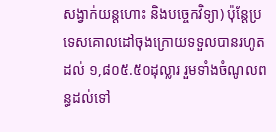សង្វាក់យន្តហោះ និងបច្ចេកវិទ្យា) ប៉ុន្តែប្រទេសគោលដៅចុងក្រោយទទួលបានរហូតដល់ ១,៨០៥.៥០ដុល្លារ រួមទាំងចំណូលពន្ធដល់ទៅ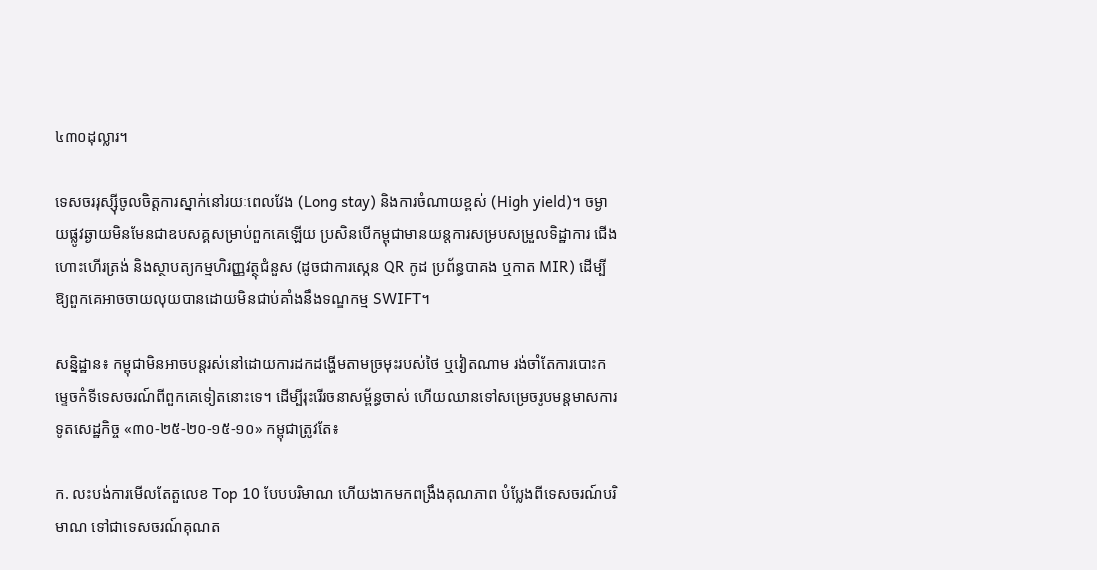៤៣០ដុល្លារ។

ទេសចររុស្ស៊ីចូលចិត្តការស្នាក់នៅរយៈពេលវែង (Long stay) និងការចំណាយខ្ពស់ (High yield)។ ចម្ងាយផ្លូវឆ្ងាយមិនមែនជាឧបសគ្គសម្រាប់ពួកគេឡើយ ប្រសិនបើកម្ពុជាមានយន្តការសម្របសម្រួលទិដ្ឋាការ ជើងហោះហើរត្រង់ និងស្ថាបត្យកម្មហិរញ្ញវត្ថុជំនួស (ដូចជាការស្កេន QR កូដ ប្រព័ន្ធបាគង ឬកាត MIR) ដើម្បីឱ្យពួកគេអាចចាយលុយបានដោយមិនជាប់គាំងនឹងទណ្ឌកម្ម SWIFT។

សន្និដ្ឋាន៖ កម្ពុជាមិនអាចបន្តរស់នៅដោយការដកដង្ហើមតាមច្រមុះរបស់ថៃ ឬវៀតណាម រង់ចាំតែការបោះកម្ទេចកំទីទេសចរណ៍ពីពួកគេទៀតនោះទេ។ ដើម្បីរុះរើរចនាសម្ព័ន្ធចាស់ ហើយឈានទៅសម្រេចរូបមន្តមាសការទូតសេដ្ឋកិច្ច «៣០-២៥-២០-១៥-១០» កម្ពុជាត្រូវតែ៖

ក. លះបង់ការមើលតែតួលេខ Top 10 បែបបរិមាណ ហើយងាកមកពង្រឹងគុណភាព បំប្លែងពីទេសចរណ៍បរិមាណ ទៅជាទេសចរណ៍គុណត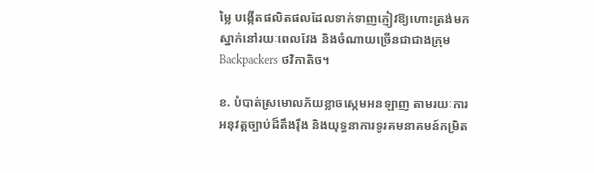ម្លៃ បង្កើតផលិតផលដែលទាក់ទាញភ្ញៀវឱ្យហោះត្រង់មកស្នាក់នៅរយៈពេលវែង និងចំណាយច្រើនជាជាងក្រុម Backpackers ថវិកាតិច។

ខ. បំបាត់ស្រមោលភ័យខ្លាចស្កេមអនឡាញ តាមរយៈការអនុវត្តច្បាប់ដ៏តឹងរ៉ឹង និងយុទ្ធនាការទូរគមនាគមន៍កម្រិត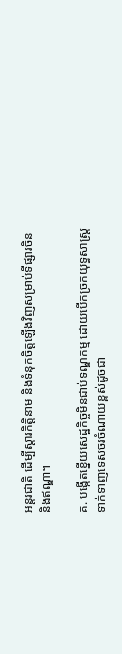អន្តរជាតិ ដើម្បីស្តារកិត្តិនាម និងទំនុកចិត្តឡើងវិញសម្រាប់ទីផ្សារចិន និងឥណ្ឌា។

គ. បង្កើតខ្នើយសេដ្ឋកិច្ចមិនជាប់ទណ្ឌកម្ម ដោយបើកច្រកយុទ្ធសាស្ត្រទាក់ទាញទេសចរចំណាយខ្ពស់ដូចជា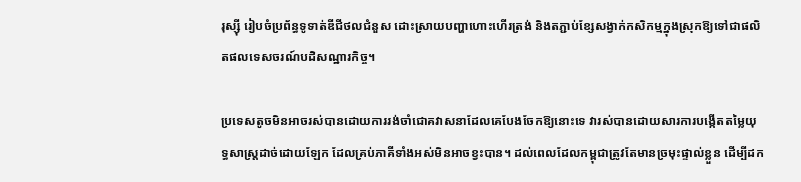រុស្ស៊ី រៀបចំប្រព័ន្ធទូទាត់ឌីជីថលជំនួស ដោះស្រាយបញ្ហាហោះហើរត្រង់ និងតភ្ជាប់ខ្សែសង្វាក់កសិកម្មក្នុងស្រុកឱ្យទៅជាផលិតផលទេសចរណ៍បដិសណ្ឋារកិច្ច។

ប្រទេសតូចមិនអាចរស់បានដោយការរង់ចាំជោគវាសនាដែលគេបែងចែកឱ្យនោះទេ វារស់បានដោយសារការបង្កើតតម្លៃយុទ្ធសាស្ត្រដាច់ដោយឡែក ដែលគ្រប់ភាគីទាំងអស់មិនអាចខ្វះបាន។ ដល់ពេលដែលកម្ពុជាត្រូវតែមានច្រមុះផ្ទាល់ខ្លួន ដើម្បីដក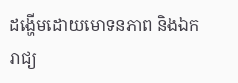ដង្ហើមដោយមោទនភាព និងឯករាជ្យ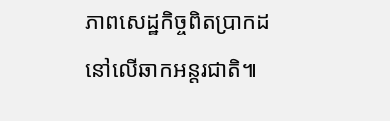ភាពសេដ្ឋកិច្ចពិតប្រាកដនៅលើឆាកអន្តរជាតិ៕